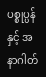ပစ္စုပ္ပန် နှင့် အနာဂါတ်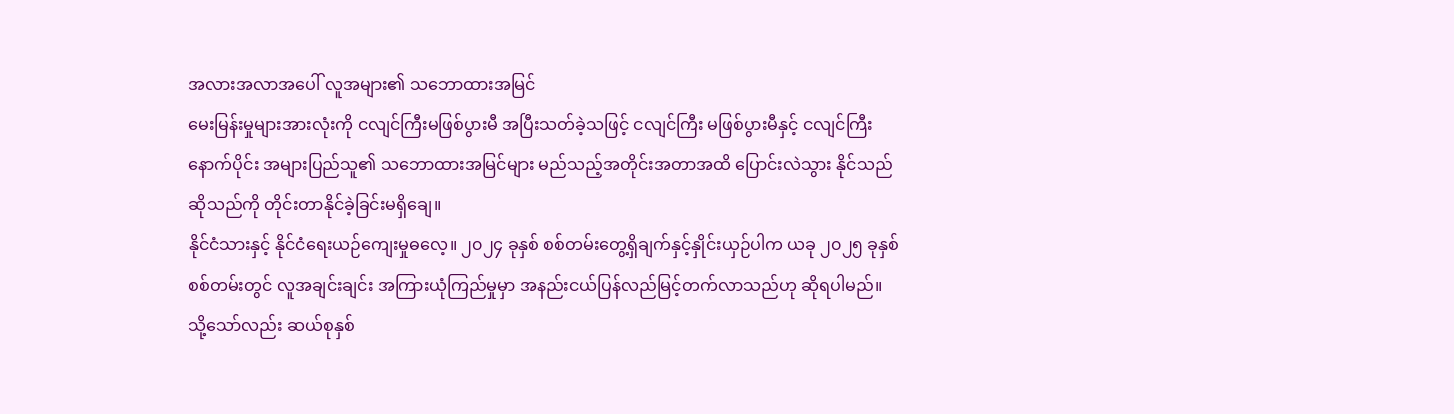အလားအလာအပေါ် လူအများ၏ သဘောထားအမြင်
မေးမြန်းမှုများအားလုံးကို ငလျင်ကြီးမဖြစ်ပွားမီ အပြီးသတ်ခဲ့သဖြင့် ငလျင်ကြီး မဖြစ်ပွားမီနှင့် ငလျင်ကြီး
နောက်ပိုင်း အများပြည်သူ၏ သဘောထားအမြင်များ မည်သည့်အတိုင်းအတာအထိ ပြောင်းလဲသွား နိုင်သည်
ဆိုသည်ကို တိုင်းတာနိုင်ခဲ့ခြင်းမရှိချေ။
နိုင်ငံသားနှင့် နိုင်ငံရေးယဉ်ကျေးမှုဓလေ့။ ၂၀၂၄ ခုနှစ် စစ်တမ်းတွေ့ရှိချက်နှင့်နှိုင်းယှဉ်ပါက ယခု ၂၀၂၅ ခုနှစ်
စစ်တမ်းတွင် လူအချင်းချင်း အကြားယုံကြည်မှုမှာ အနည်းငယ်ပြန်လည်မြင့်တက်လာသည်ဟု ဆိုရပါမည်။
သို့သော်လည်း ဆယ်စုနှစ်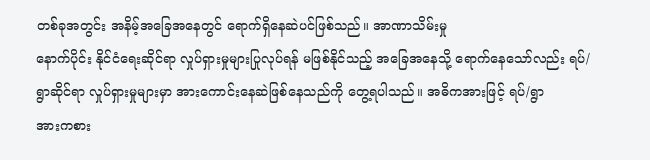တစ်ခုအတွင်း အနိမ့်အခြေအနေတွင် ရောက်ရှိနေဆဲပင်ဖြစ်သည်။ အာဏာသိမ်းမှု
နောက်ပိုင်း နိုင်ငံရေးဆိုင်ရာ လှုပ်ရှားမှုများပြုလုပ်ရန် မဖြစ်နိုင်သည့် အခြေအနေသို့ ရောက်နေသော်လည်း ရပ်/
ရွာဆိုင်ရာ လှုပ်ရှားမှုများမှာ အားကောင်းနေဆဲဖြစ်နေသည်ကို တွေ့ရပါသည်။ အဓိကအားဖြင့် ရပ်/ရွာ
အားကစား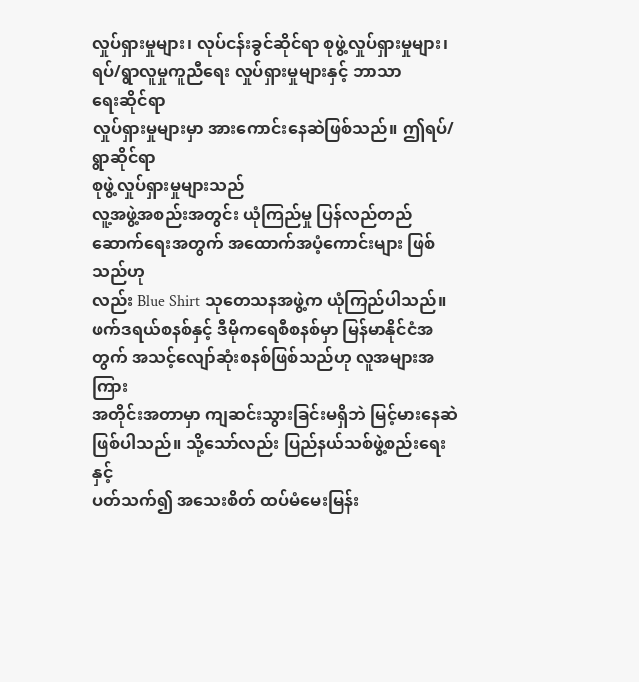လှုပ်ရှားမှုများ၊ လုပ်ငန်းခွင်ဆိုင်ရာ စုဖွဲ့လှုပ်ရှားမှုများ၊ ရပ်/ရွာလူမှုကူညီရေး လှုပ်ရှားမှုများနှင့် ဘာသာ
ရေးဆိုင်ရာ
လှုပ်ရှားမှုများမှာ အားကောင်းနေဆဲဖြစ်သည်။ ဤရပ်/ရွာဆိုင်ရာ
စုဖွဲ့လှုပ်ရှားမှုများသည်
လူ့အဖွဲ့အစည်းအတွင်း ယုံကြည်မှု ပြန်လည်တည်ဆောက်ရေးအတွက် အထောက်အပံ့ကောင်းများ ဖြစ်သည်ဟု
လည်း Blue Shirt သုတေသနအဖွဲ့က ယုံကြည်ပါသည်။
ဖက်ဒရယ်စနစ်နှင့် ဒီမိုကရေစီစနစ်မှာ မြန်မာနိုင်ငံအတွက် အသင့်လျော်ဆုံးစနစ်ဖြစ်သည်ဟု လူအများအကြား
အတိုင်းအတာမှာ ကျဆင်းသွားခြင်းမရှိဘဲ မြင့်မားနေဆဲဖြစ်ပါသည်။ သို့သော်လည်း ပြည်နယ်သစ်ဖွဲ့စည်းရေးနှင့်
ပတ်သက်၍ အသေးစိတ် ထပ်မံမေးမြန်း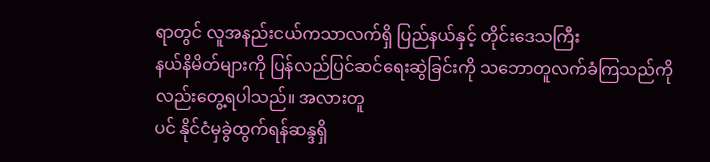ရာတွင် လူအနည်းငယ်ကသာလက်ရှိ ပြည်နယ်နှင့် တိုင်းဒေသကြီး
နယ်နိမိတ်များကို ပြန်လည်ပြင်ဆင်ရေးဆွဲခြင်းကို သဘောတူလက်ခံကြသည်ကိုလည်းတွေ့ရပါသည်။ အလားတူ
ပင် နိုင်ငံမှခွဲထွက်ရန်ဆန္ဒရှိ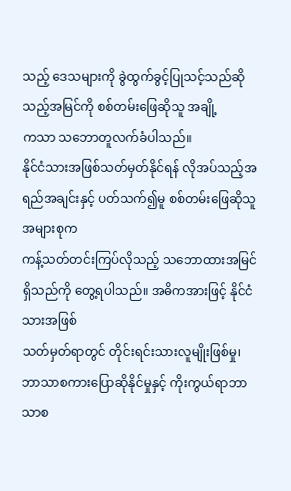သည့် ဒေသများကို ခွဲထွက်ခွင့်ပြုသင့်သည်ဆိုသည့်အမြင်ကို စစ်တမ်းဖြေဆိုသူ အချို့
ကသာ သဘောတူလက်ခံပါသည်။
နိုင်ငံသားအဖြစ်သတ်မှတ်နိုင်ရန် လိုအပ်သည့်အရည်အချင်းနှင့် ပတ်သက်၍မူ စစ်တမ်းဖြေဆိုသူအများစုက
ကန့်သတ်တင်းကြပ်လိုသည့် သဘောထားအမြင်ရှိသည်ကို တွေ့ရပါသည်။ အဓိကအားဖြင့် နိုင်ငံသားအဖြစ်
သတ်မှတ်ရာတွင် တိုင်းရင်းသားလူမျိုးဖြစ်မှု၊ ဘာသာစကားပြောဆိုနိုင်မှုနှင့် ကိုးကွယ်ရာဘာသာစ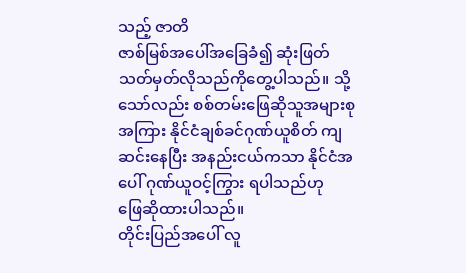သည့် ဇာတိ
ဇာစ်မြစ်အပေါ်အခြေခံ၍ ဆုံးဖြတ်သတ်မှတ်လိုသည်ကိုတွေ့ပါသည်။ သို့သော်လည်း စစ်တမ်းဖြေဆိုသူအများစု
အကြား နိုင်ငံချစ်ခင်ဂုဏ်ယူစိတ် ကျဆင်းနေပြီး အနည်းငယ်ကသာ နိုင်ငံအပေါ် ဂုဏ်ယူဝင့်ကြွား ရပါသည်ဟု
ဖြေဆိုထားပါသည်။
တိုင်းပြည်အပေါ် လူ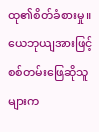ထု၏စိတ်ခံစားမှု။ ယေဘုယျအားဖြင့် စစ်တမ်းဖြေဆိုသူများက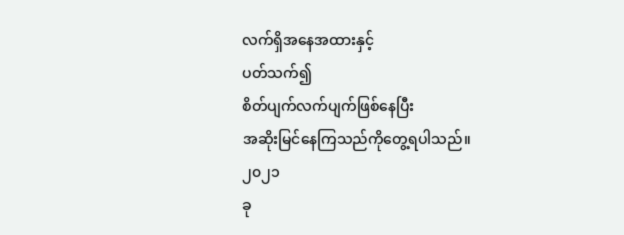လက်ရှိအနေအထားနှင့်
ပတ်သက်၍
စိတ်ပျက်လက်ပျက်ဖြစ်နေပြီး
အဆိုးမြင်နေကြသည်ကိုတွေ့ရပါသည်။
၂၀၂၁
ခု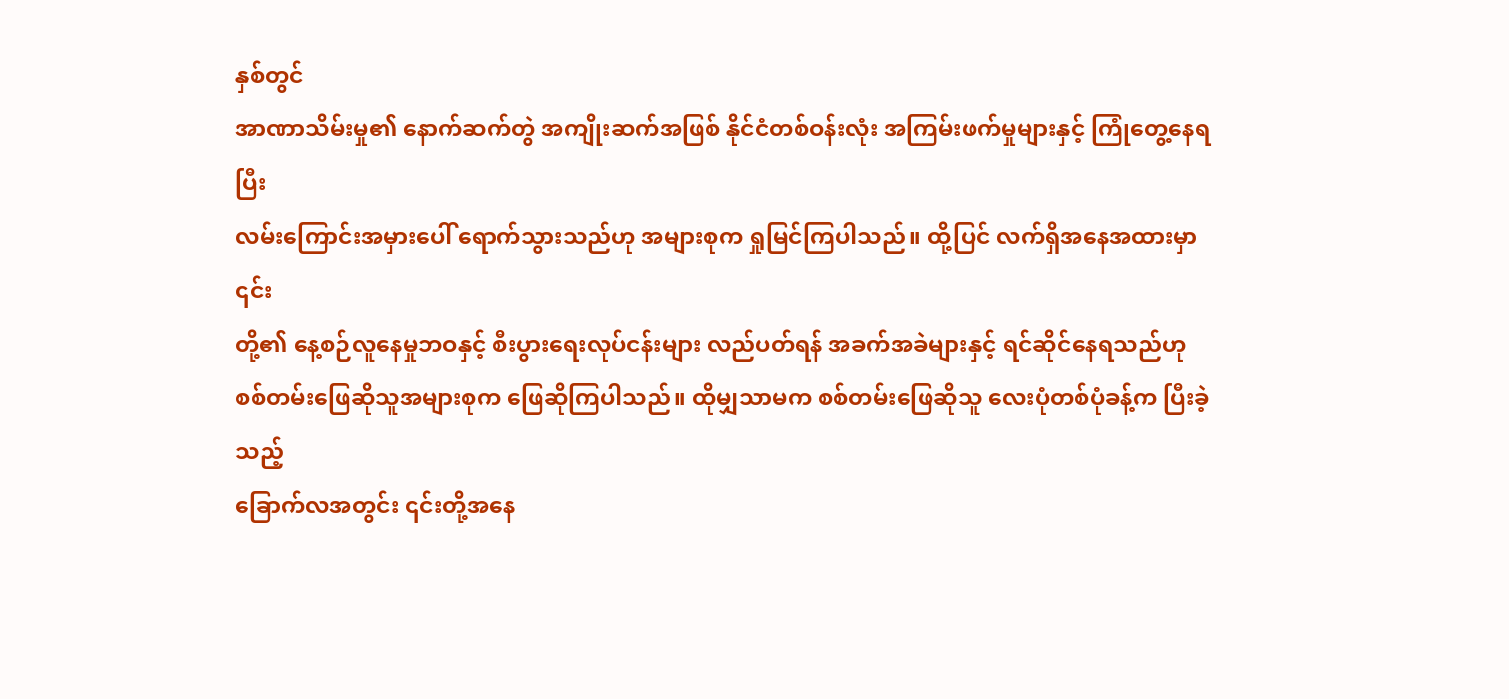နှစ်တွင်
အာဏာသိမ်းမှု၏ နောက်ဆက်တွဲ အကျိုးဆက်အဖြစ် နိုင်ငံတစ်ဝန်းလုံး အကြမ်းဖက်မှုများနှင့် ကြုံတွေ့နေရပြီး
လမ်းကြောင်းအမှားပေါ် ရောက်သွားသည်ဟု အများစုက ရှုမြင်ကြပါသည်။ ထို့ပြင် လက်ရှိအနေအထားမှာ ၎င်း
တို့၏ နေ့စဉ်လူနေမှုဘဝနှင့် စီးပွားရေးလုပ်ငန်းများ လည်ပတ်ရန် အခက်အခဲများနှင့် ရင်ဆိုင်နေရသည်ဟု
စစ်တမ်းဖြေဆိုသူအများစုက ဖြေဆိုကြပါသည်။ ထိုမျှသာမက စစ်တမ်းဖြေဆိုသူ လေးပုံတစ်ပုံခန့်က ပြီးခဲ့သည့်
ခြောက်လအတွင်း ၎င်းတို့အနေ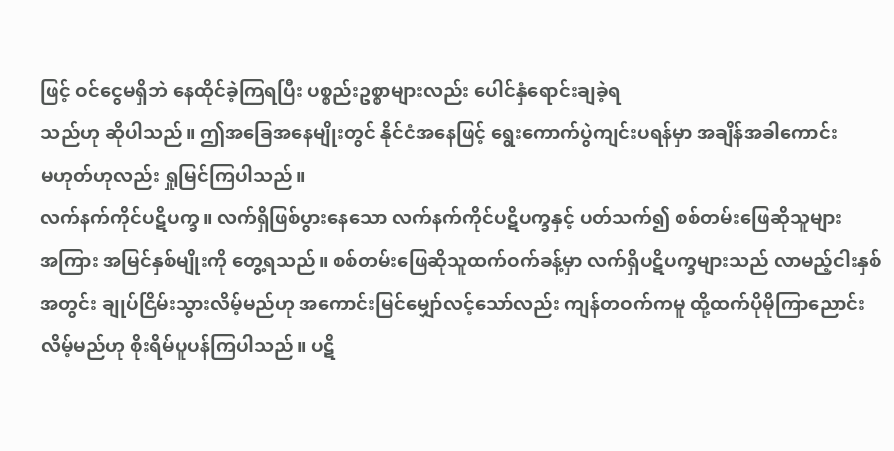ဖြင့် ဝင်ငွေမရှိဘဲ နေထိုင်ခဲ့ကြရပြီး ပစ္စည်းဥစ္စာများလည်း ပေါင်နှံရောင်းချခဲ့ရ
သည်ဟု ဆိုပါသည်။ ဤအခြေအနေမျိုးတွင် နိုင်ငံအနေဖြင့် ရွေးကောက်ပွဲကျင်းပရန်မှာ အချိန်အခါကောင်း
မဟုတ်ဟုလည်း ရှုမြင်ကြပါသည်။
လက်နက်ကိုင်ပဋိပက္ခ။ လက်ရှိဖြစ်ပွားနေသော လက်နက်ကိုင်ပဋိပက္ခနှင့် ပတ်သက်၍ စစ်တမ်းဖြေဆိုသူများ
အကြား အမြင်နှစ်မျိုးကို တွေ့ရသည်။ စစ်တမ်းဖြေဆိုသူထက်ဝက်ခန့်မှာ လက်ရှိပဋိပက္ခများသည် လာမည့်ငါးနှစ်
အတွင်း ချုပ်ငြိမ်းသွားလိမ့်မည်ဟု အကောင်းမြင်မျှော်လင့်သော်လည်း ကျန်တဝက်ကမူ ထို့ထက်ပိုမိုကြာညောင်း
လိမ့်မည်ဟု စိုးရိမ်ပူပန်ကြပါသည်။ ပဋိ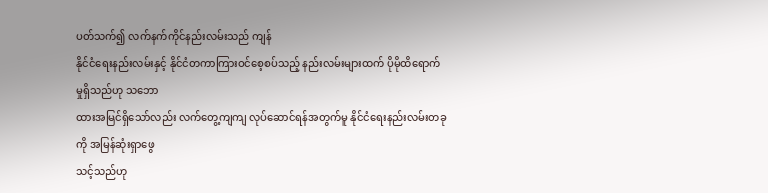ပတ်သက်၍ လက်နက်ကိုင်နည်းလမ်းသည် ကျန်
နိုင်ငံရေးနည်းလမ်းနှင့် နိုင်ငံတကာကြားဝင်စေ့စပ်သည့် နည်းလမ်းများထက် ပိုမိုထိရောက်မှုရှိသည်ဟု သဘော
ထားအမြင်ရှိသော်လည်း လက်တွေ့ကျကျ လုပ်ဆောင်ရန်အတွက်မူ နိုင်ငံရေးနည်းလမ်းတခုကို အမြန်ဆုံးရှာဖွေ
သင့်သည်ဟု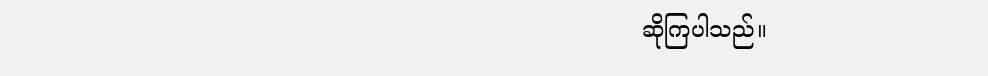ဆိုကြပါသည်။